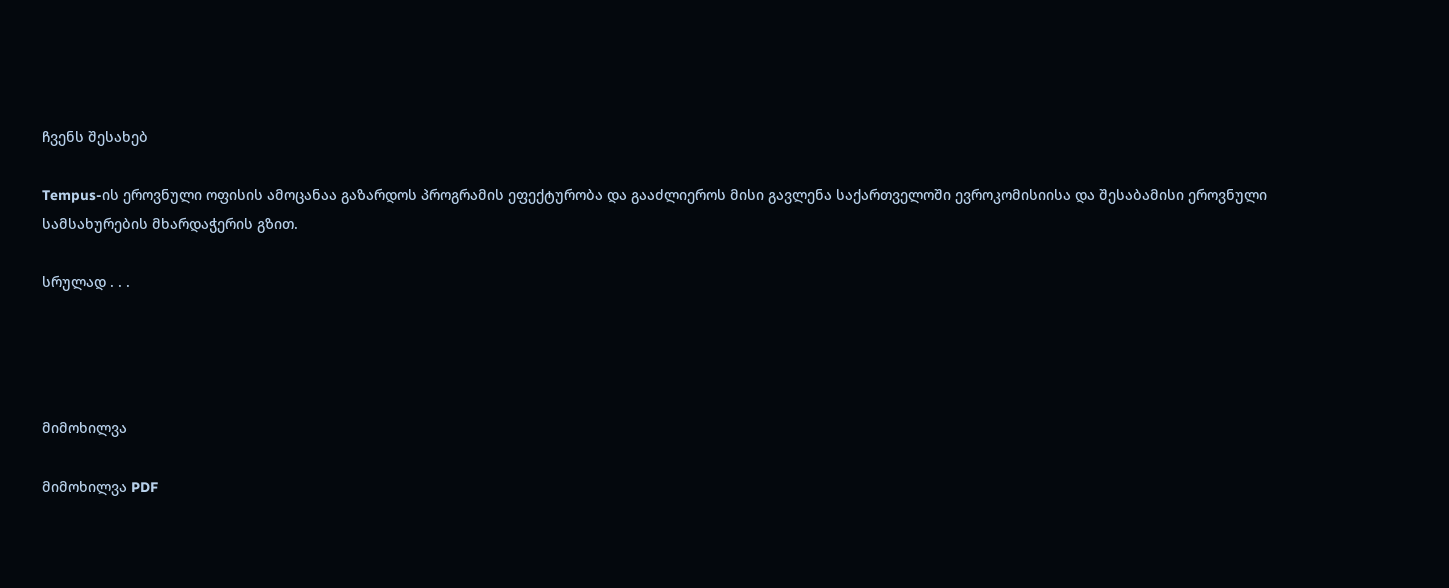ჩვენს შესახებ

Tempus-ის ეროვნული ოფისის ამოცანაა გაზარდოს პროგრამის ეფექტურობა და გააძლიეროს მისი გავლენა საქართველოში ევროკომისიისა და შესაბამისი ეროვნული სამსახურების მხარდაჭერის გზით.

სრულად . . .




მიმოხილვა

მიმოხილვა PDF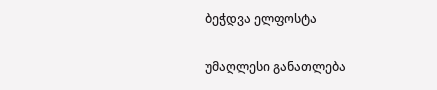ბეჭდვა ელფოსტა

უმაღლესი განათლება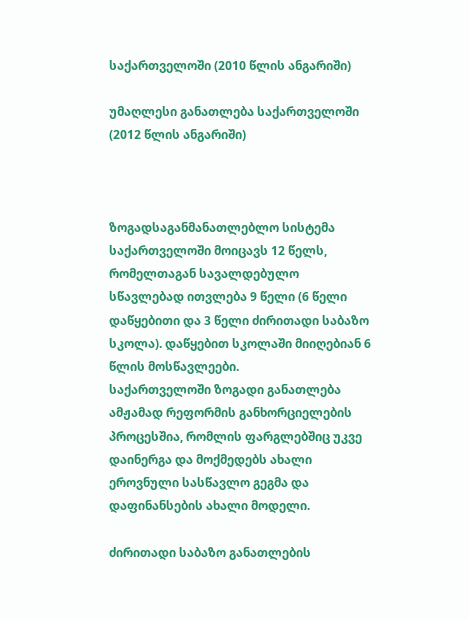საქართველოში (2010 წლის ანგარიში)

უმაღლესი განათლება საქართველოში (2012 წლის ანგარიში)



ზოგადსაგანმანათლებლო სისტემა საქართველოში მოიცავს 12 წელს, რომელთაგან სავალდებულო სწავლებად ითვლება 9 წელი (6 წელი დაწყებითი და 3 წელი ძირითადი საბაზო სკოლა). დაწყებით სკოლაში მიიღებიან 6 წლის მოსწავლეები.
საქართველოში ზოგადი განათლება ამჟამად რეფორმის განხორციელების პროცესშია, რომლის ფარგლებშიც უკვე დაინერგა და მოქმედებს ახალი ეროვნული სასწავლო გეგმა და დაფინანსების ახალი მოდელი.

ძირითადი საბაზო განათლების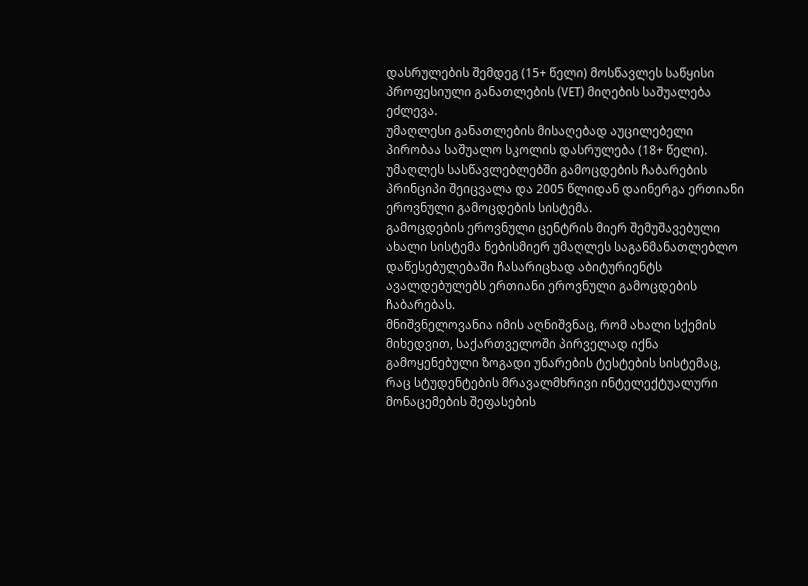დასრულების შემდეგ (15+ წელი) მოსწავლეს საწყისი პროფესიული განათლების (VET) მიღების საშუალება ეძლევა.
უმაღლესი განათლების მისაღებად აუცილებელი პირობაა საშუალო სკოლის დასრულება (18+ წელი). უმაღლეს სასწავლებლებში გამოცდების ჩაბარების პრინციპი შეიცვალა და 2005 წლიდან დაინერგა ერთიანი ეროვნული გამოცდების სისტემა.
გამოცდების ეროვნული ცენტრის მიერ შემუშავებული ახალი სისტემა ნებისმიერ უმაღლეს საგანმანათლებლო დაწესებულებაში ჩასარიცხად აბიტურიენტს ავალდებულებს ერთიანი ეროვნული გამოცდების ჩაბარებას.
მნიშვნელოვანია იმის აღნიშვნაც, რომ ახალი სქემის მიხედვით, საქართველოში პირველად იქნა გამოყენებული ზოგადი უნარების ტესტების სისტემაც, რაც სტუდენტების მრავალმხრივი ინტელექტუალური მონაცემების შეფასების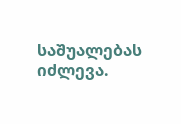საშუალებას იძლევა.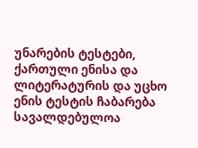უნარების ტესტები, ქართული ენისა და ლიტერატურის და უცხო ენის ტესტის ჩაბარება სავალდებულოა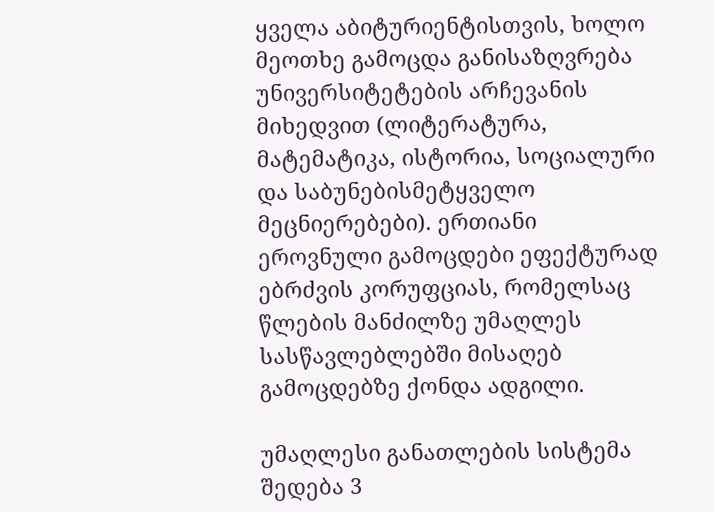ყველა აბიტურიენტისთვის, ხოლო მეოთხე გამოცდა განისაზღვრება უნივერსიტეტების არჩევანის მიხედვით (ლიტერატურა, მატემატიკა, ისტორია, სოციალური და საბუნებისმეტყველო მეცნიერებები). ერთიანი ეროვნული გამოცდები ეფექტურად ებრძვის კორუფციას, რომელსაც წლების მანძილზე უმაღლეს სასწავლებლებში მისაღებ გამოცდებზე ქონდა ადგილი.

უმაღლესი განათლების სისტემა შედება 3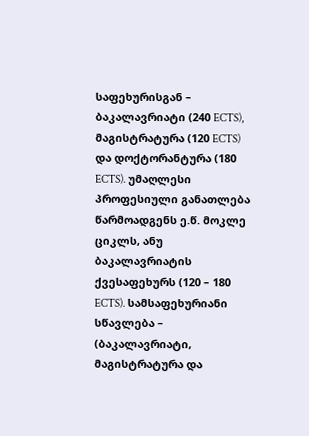საფეხურისგან – ბაკალავრიატი (240 ECTS), მაგისტრატურა (120 ECTS) და დოქტორანტურა (180 ECTS). უმაღლესი პროფესიული განათლება წარმოადგენს ე.წ. მოკლე ციკლს, ანუ ბაკალავრიატის ქვესაფეხურს (120 – 180 ECTS). სამსაფეხურიანი სწავლება – (ბაკალავრიატი, მაგისტრატურა და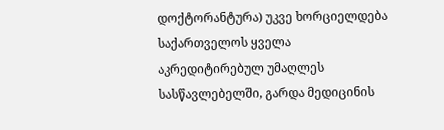დოქტორანტურა) უკვე ხორციელდება საქართველოს ყველა აკრედიტირებულ უმაღლეს სასწავლებელში, გარდა მედიცინის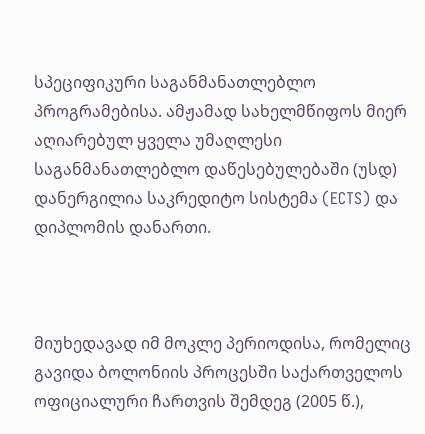სპეციფიკური საგანმანათლებლო პროგრამებისა. ამჟამად სახელმწიფოს მიერ აღიარებულ ყველა უმაღლესი საგანმანათლებლო დაწესებულებაში (უსდ) დანერგილია საკრედიტო სისტემა (ECTS) და დიპლომის დანართი.



მიუხედავად იმ მოკლე პერიოდისა, რომელიც გავიდა ბოლონიის პროცესში საქართველოს ოფიციალური ჩართვის შემდეგ (2005 წ.),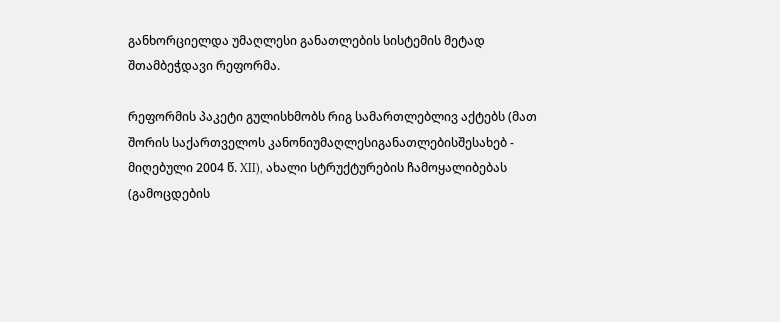განხორციელდა უმაღლესი განათლების სისტემის მეტად შთამბეჭდავი რეფორმა.

რეფორმის პაკეტი გულისხმობს რიგ სამართლებლივ აქტებს (მათ შორის საქართველოს კანონიუმაღლესიგანათლებისშესახებ - მიღებული 2004 წ. XII), ახალი სტრუქტურების ჩამოყალიბებას (გამოცდების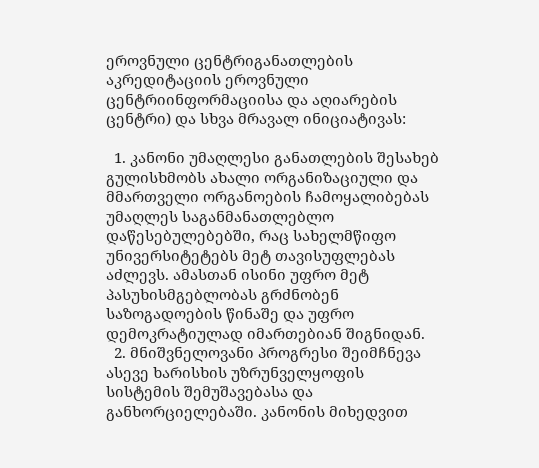ეროვნული ცენტრიგანათლების აკრედიტაციის ეროვნული ცენტრიინფორმაციისა და აღიარების ცენტრი) და სხვა მრავალ ინიციატივას:

  1. კანონი უმაღლესი განათლების შესახებ გულისხმობს ახალი ორგანიზაციული და მმართველი ორგანოების ჩამოყალიბებას უმაღლეს საგანმანათლებლო დაწესებულებებში, რაც სახელმწიფო უნივერსიტეტებს მეტ თავისუფლებას აძლევს. ამასთან ისინი უფრო მეტ პასუხისმგებლობას გრძნობენ საზოგადოების წინაშე და უფრო დემოკრატიულად იმართებიან შიგნიდან.
  2. მნიშვნელოვანი პროგრესი შეიმჩნევა ასევე ხარისხის უზრუნველყოფის სისტემის შემუშავებასა და განხორციელებაში. კანონის მიხედვით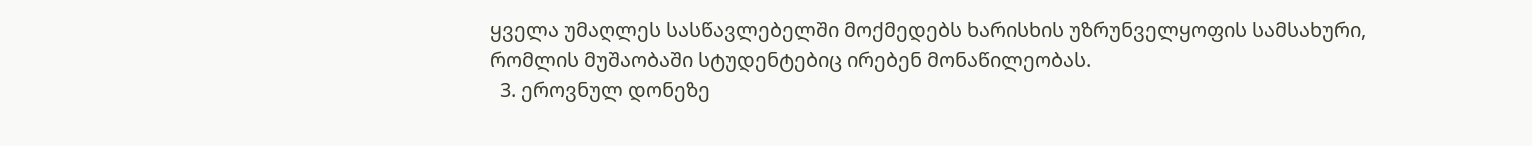ყველა უმაღლეს სასწავლებელში მოქმედებს ხარისხის უზრუნველყოფის სამსახური, რომლის მუშაობაში სტუდენტებიც ირებენ მონაწილეობას.
  3. ეროვნულ დონეზე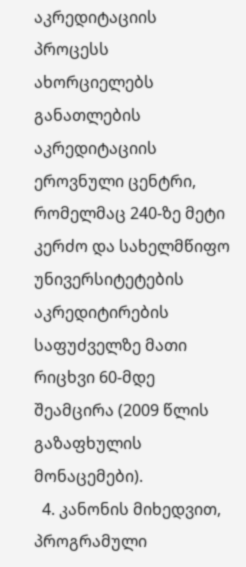აკრედიტაციის პროცესს ახორციელებს განათლების აკრედიტაციის ეროვნული ცენტრი, რომელმაც 240-ზე მეტი კერძო და სახელმწიფო უნივერსიტეტების აკრედიტირების საფუძველზე მათი რიცხვი 60-მდე შეამცირა (2009 წლის გაზაფხულის მონაცემები).
  4. კანონის მიხედვით, პროგრამული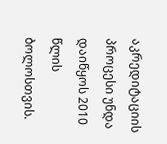აკრედიტაციის პროცესი უნდა დაიწყოს 2010 წლის ბოლოსთვის.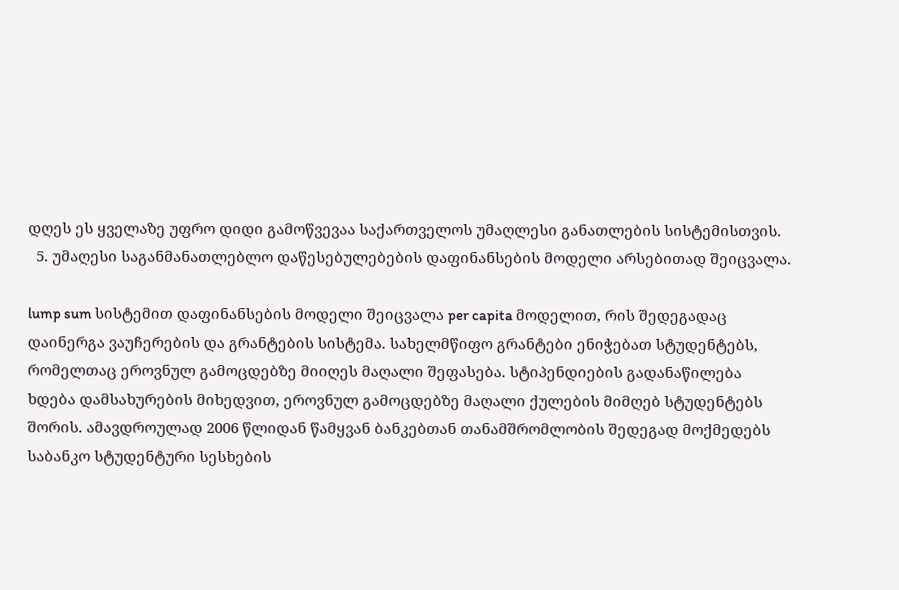დღეს ეს ყველაზე უფრო დიდი გამოწვევაა საქართველოს უმაღლესი განათლების სისტემისთვის.
  5. უმაღესი საგანმანათლებლო დაწესებულებების დაფინანსების მოდელი არსებითად შეიცვალა.

lump sum სისტემით დაფინანსების მოდელი შეიცვალა per capita მოდელით, რის შედეგადაც დაინერგა ვაუჩერების და გრანტების სისტემა. სახელმწიფო გრანტები ენიჭებათ სტუდენტებს, რომელთაც ეროვნულ გამოცდებზე მიიღეს მაღალი შეფასება. სტიპენდიების გადანაწილება ხდება დამსახურების მიხედვით, ეროვნულ გამოცდებზე მაღალი ქულების მიმღებ სტუდენტებს შორის. ამავდროულად 2006 წლიდან წამყვან ბანკებთან თანამშრომლობის შედეგად მოქმედებს საბანკო სტუდენტური სესხების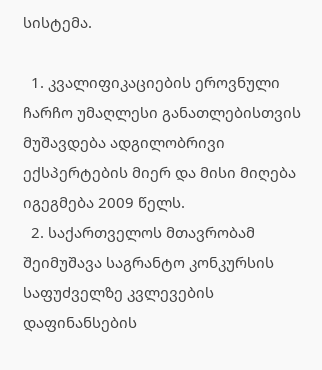სისტემა.

  1. კვალიფიკაციების ეროვნული ჩარჩო უმაღლესი განათლებისთვის მუშავდება ადგილობრივი ექსპერტების მიერ და მისი მიღება იგეგმება 2009 წელს.
  2. საქართველოს მთავრობამ შეიმუშავა საგრანტო კონკურსის საფუძველზე კვლევების დაფინანსების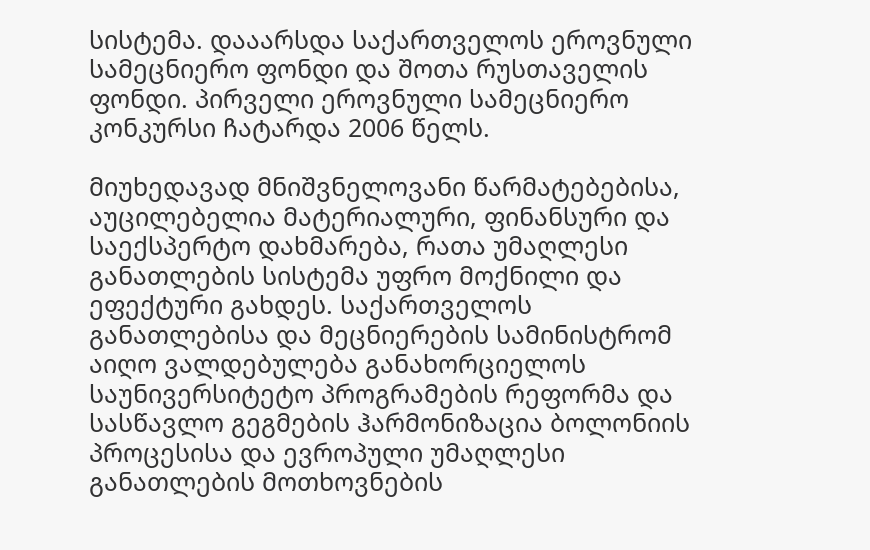სისტემა. დააარსდა საქართველოს ეროვნული სამეცნიერო ფონდი და შოთა რუსთაველის ფონდი. პირველი ეროვნული სამეცნიერო კონკურსი ჩატარდა 2006 წელს.

მიუხედავად მნიშვნელოვანი წარმატებებისა, აუცილებელია მატერიალური, ფინანსური და საექსპერტო დახმარება, რათა უმაღლესი განათლების სისტემა უფრო მოქნილი და ეფექტური გახდეს. საქართველოს განათლებისა და მეცნიერების სამინისტრომ აიღო ვალდებულება განახორციელოს საუნივერსიტეტო პროგრამების რეფორმა და სასწავლო გეგმების ჰარმონიზაცია ბოლონიის პროცესისა და ევროპული უმაღლესი განათლების მოთხოვნების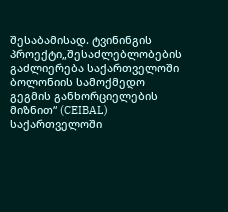შესაბამისად. ტვინინგის პროექტი„შესაძლებლობების გაძლიერება საქართველოში ბოლონიის სამოქმედო გეგმის განხორციელების მიზნით“ (CEIBAL) საქართველოში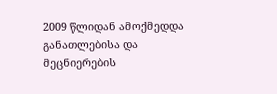2009 წლიდან ამოქმედდა განათლებისა და მეცნიერების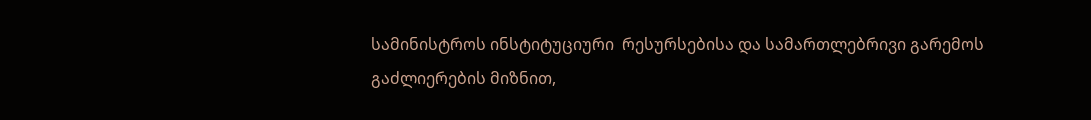სამინისტროს ინსტიტუციური  რესურსებისა და სამართლებრივი გარემოს გაძლიერების მიზნით,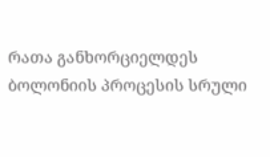რათა განხორციელდეს ბოლონიის პროცესის სრული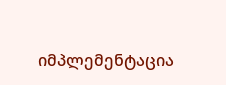იმპლემენტაცია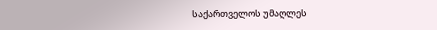საქართველოს უმაღლეს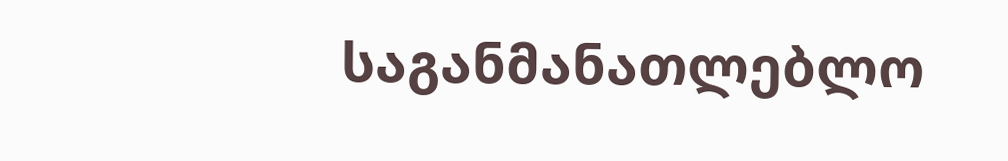საგანმანათლებლო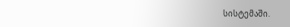სისტემაში.